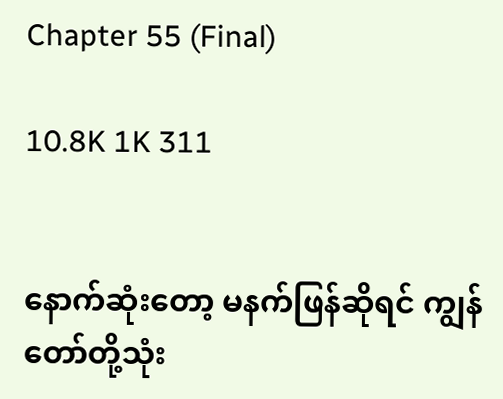Chapter 55 (Final)

10.8K 1K 311


နောက်ဆုံးတော့ မနက်ဖြန်ဆိုရင် ကျွန်တော်တို့သုံး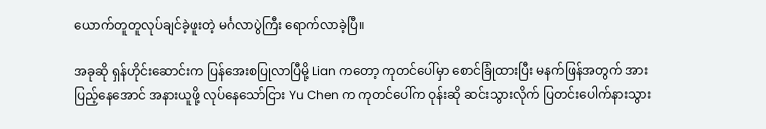ယောက်တူတူလုပ်ချင်ခဲ့ဖူးတဲ့ မင်္ဂလာပွဲကြီး ရောက်လာခဲ့ပြီ။

အခုဆို ရှန်ဟိုင်းဆောင်းက ပြန်အေးစပြုလာပြီမို့ Lian ကတော့ ကုတင်ပေါ်မှာ စောင်ခြုံထားပြီး မနက်ဖြန်အတွက် အားပြည့်‌နေအောင် အနားယူဖို့ လုပ်နေသော်ငြား Yu Chen က ကုတင်ပေါ်က ဝုန်းဆို ဆင်းသွားလိုက် ပြတင်းပေါက်နားသွား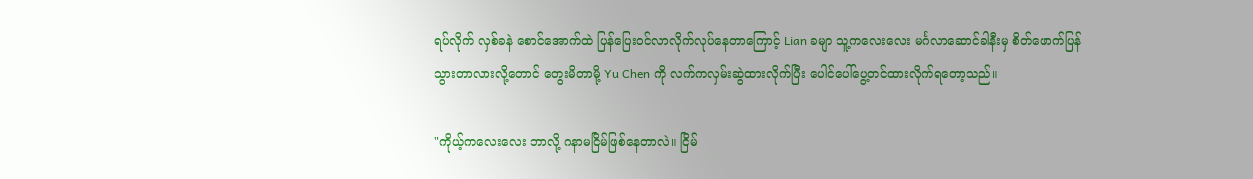ရပ်လိုက် လှစ်ခနဲ စောင်အောက်ထဲ ပြန်ပြေးဝင်လာလိုက်လုပ်နေတာကြောင့် Lian ခမျာ သူ့ကလေးလေး မင်္ဂလာဆောင်ခါနီးမှ စိတ်ဖောက်ပြန်သွားတာလားလို့တောင် တွေးမိတာမို့ Yu Chen ကို လက်ကလှမ်းဆွဲထားလိုက်ပြီး ပေါင်ပေါ်ပွေ့တင်ထားလိုက်ရတော့သည်။

"ကိုယ့်ကလေးလေး ဘာလို့ ဂနာမငြိမ်ဖြစ်နေတာလဲ။ ငြိမ်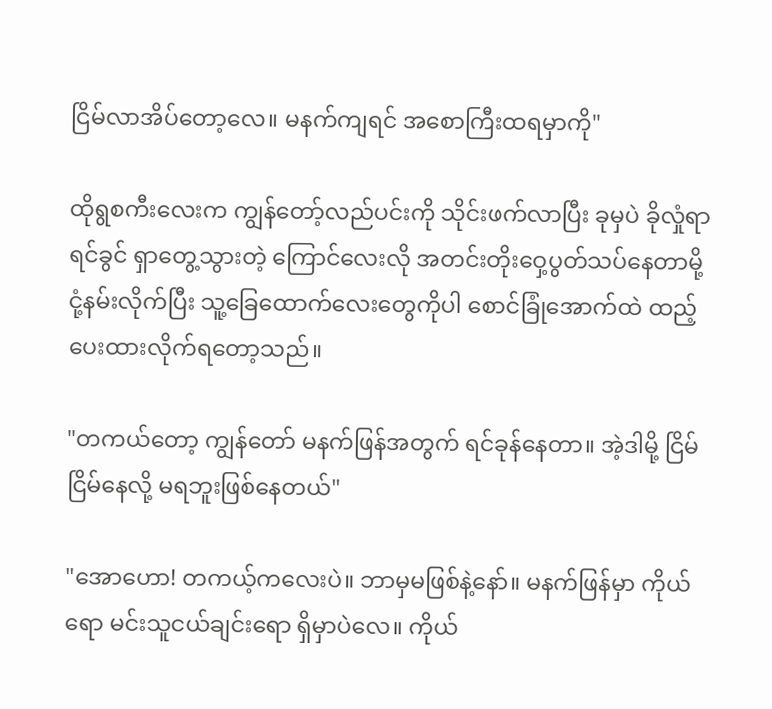ငြိမ်လာအိပ်တော့လေ။ မနက်ကျရင် အစောကြီးထရမှာကို"

ထိုရွစကီးလေးက ကျွန်တော့်လည်ပင်းကို သိုင်းဖက်လာပြီး ခုမှပဲ ခိုလှုံရာရင်ခွင် ရှာတွေ့သွားတဲ့ ကြောင်လေးလို အတင်းတိုးဝှေ့ပွတ်သပ်နေတာမို့ ငုံ့နမ်းလိုက်ပြီး သူ့ခြေထောက်လေးတွေကိုပါ စောင်ခြုံအောက်ထဲ ထည့်ပေးထားလိုက်ရတော့သည်။

"တကယ်တော့ ကျွန်တော် မနက်ဖြန်အတွက် ရင်ခုန်‌နေတာ။ အဲ့ဒါမို့ ငြိမ်ငြိမ်နေလို့ မရဘူးဖြစ်နေတယ်"

"အောဟော! တကယ့်ကလေးပဲ။ ဘာမှမဖြစ်နဲ့နော်။ မနက်ဖြန်မှာ ကိုယ်ရော မင်းသူငယ်ချင်းရော ရှိမှာပဲလေ။ ကိုယ်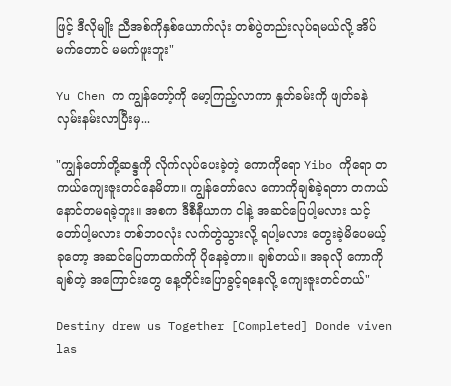ဖြင့် ဒီလိုမျိုး ညီအစ်ကိုနှစ်ယောက်လုံး တစ်ပွဲတည်းလုပ်ရမယ်လို့ အိပ်မက်တောင် မမက်ဖူးဘူး"

Yu Chen က ကျွန်တော့်ကို မော့ကြည့်လာကာ နှုတ်ခမ်းကို ဖျတ်ခနဲ လှမ်းနမ်းလာပြီးမှ...

"ကျွန်တော်တို့ဆန္ဒကို လိုက်လုပ်ပေးခဲ့တဲ့ ကောကိုရော Yibo ကိုရော တကယ်ကျေးဇူးတင်နေမိတာ။ ကျွန်တော်လေ ကောကိုချစ်ခဲ့ရတာ တကယ်နောင်တမရခဲ့ဘူး။ အစက ဒီစီနီယာက ငါနဲ့ အဆင်ပြေပါ့မလား သင့်တော်ပါ့မလား တစ်ဘဝလုံး လက်တွဲသွားလို့ ရပါ့မလား တွေးခဲ့မိပေမယ့် ခုတော့ အဆင်ပြေတာထက်ကို ပိုနေခဲ့တာ။ ချစ်တယ်။ အခုလို ကောကိုချစ်တဲ့ အကြောင်းတွေ နေ့တိုင်းပြောခွင့်ရနေလို့ ကျေးဇူးတင်တယ်"

Destiny drew us Together [Completed] Donde viven las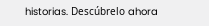historias. Descúbrelo ahora